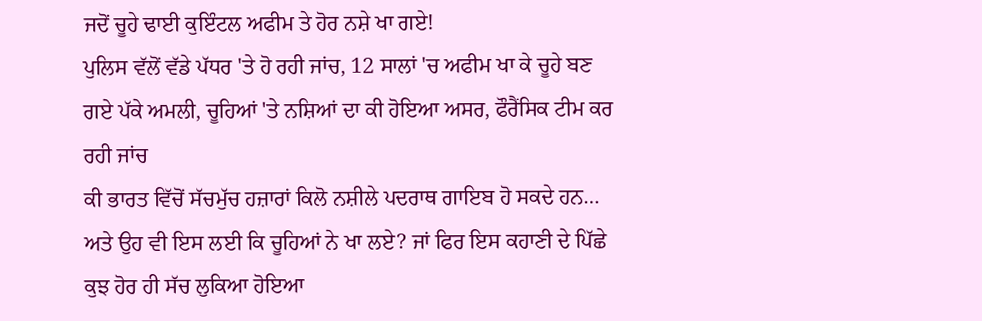ਜਦੋਂ ਚੂਹੇ ਢਾਈ ਕੁਇੰਟਲ ਅਫੀਮ ਤੇ ਹੋਰ ਨਸ਼ੇ ਖਾ ਗਏ!
ਪੁਲਿਸ ਵੱਲੋਂ ਵੱਡੇ ਪੱਧਰ 'ਤੇ ਹੋ ਰਹੀ ਜਾਂਚ, 12 ਸਾਲਾਂ 'ਚ ਅਫੀਮ ਖਾ ਕੇ ਚੂਹੇ ਬਣ ਗਏ ਪੱਕੇ ਅਮਲੀ, ਚੂਹਿਆਂ 'ਤੇ ਨਸ਼ਿਆਂ ਦਾ ਕੀ ਹੋਇਆ ਅਸਰ, ਫੌਰੈਂਸਿਕ ਟੀਮ ਕਰ ਰਹੀ ਜਾਂਚ
ਕੀ ਭਾਰਤ ਵਿੱਚੋਂ ਸੱਚਮੁੱਚ ਹਜ਼ਾਰਾਂ ਕਿਲੋ ਨਸ਼ੀਲੇ ਪਦਰਾਥ ਗਾਇਬ ਹੋ ਸਕਦੇ ਹਨ… ਅਤੇ ਉਹ ਵੀ ਇਸ ਲਈ ਕਿ ਚੂਹਿਆਂ ਨੇ ਖਾ ਲਏ? ਜਾਂ ਫਿਰ ਇਸ ਕਹਾਣੀ ਦੇ ਪਿੱਛੇ ਕੁਝ ਹੋਰ ਹੀ ਸੱਚ ਲੁਕਿਆ ਹੋਇਆ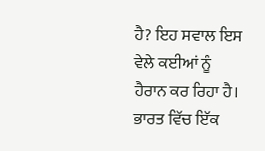ਹੈ? ਇਹ ਸਵਾਲ ਇਸ ਵੇਲੇ ਕਈਆਂ ਨੂੰ ਹੈਰਾਨ ਕਰ ਰਿਹਾ ਹੈ। ਭਾਰਤ ਵਿੱਚ ਇੱਕ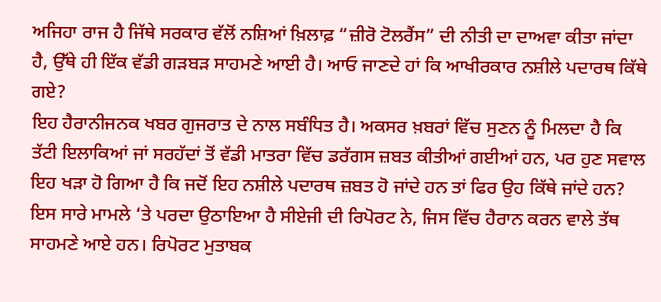ਅਜਿਹਾ ਰਾਜ ਹੈ ਜਿੱਥੇ ਸਰਕਾਰ ਵੱਲੋਂ ਨਸ਼ਿਆਂ ਖ਼ਿਲਾਫ਼ “ਜ਼ੀਰੋ ਟੋਲਰੈਂਸ” ਦੀ ਨੀਤੀ ਦਾ ਦਾਅਵਾ ਕੀਤਾ ਜਾਂਦਾ ਹੈ, ਉੱਥੇ ਹੀ ਇੱਕ ਵੱਡੀ ਗੜਬੜ ਸਾਹਮਣੇ ਆਈ ਹੈ। ਆਓ ਜਾਣਦੇ ਹਾਂ ਕਿ ਆਖੀਰਕਾਰ ਨਸ਼ੀਲੇ ਪਦਾਰਥ ਕਿੱਥੇ ਗਏ?
ਇਹ ਹੈਰਾਨੀਜਨਕ ਖਬਰ ਗੁਜਰਾਤ ਦੇ ਨਾਲ ਸਬੰਧਿਤ ਹੈ। ਅਕਸਰ ਖ਼ਬਰਾਂ ਵਿੱਚ ਸੁਣਨ ਨੂੰ ਮਿਲਦਾ ਹੈ ਕਿ ਤੱਟੀ ਇਲਾਕਿਆਂ ਜਾਂ ਸਰਹੱਦਾਂ ਤੋਂ ਵੱਡੀ ਮਾਤਰਾ ਵਿੱਚ ਡਰੱਗਸ ਜ਼ਬਤ ਕੀਤੀਆਂ ਗਈਆਂ ਹਨ, ਪਰ ਹੁਣ ਸਵਾਲ ਇਹ ਖੜਾ ਹੋ ਗਿਆ ਹੈ ਕਿ ਜਦੋਂ ਇਹ ਨਸ਼ੀਲੇ ਪਦਾਰਥ ਜ਼ਬਤ ਹੋ ਜਾਂਦੇ ਹਨ ਤਾਂ ਫਿਰ ਉਹ ਕਿੱਥੇ ਜਾਂਦੇ ਹਨ? ਇਸ ਸਾਰੇ ਮਾਮਲੇ ‘ਤੇ ਪਰਦਾ ਉਠਾਇਆ ਹੈ ਸੀਏਜੀ ਦੀ ਰਿਪੋਰਟ ਨੇ, ਜਿਸ ਵਿੱਚ ਹੈਰਾਨ ਕਰਨ ਵਾਲੇ ਤੱਥ ਸਾਹਮਣੇ ਆਏ ਹਨ। ਰਿਪੋਰਟ ਮੁਤਾਬਕ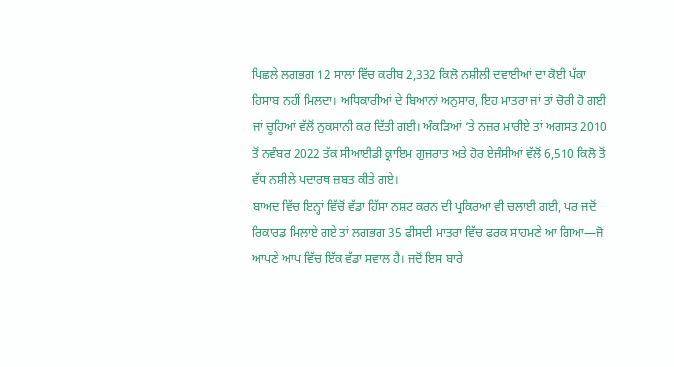ਪਿਛਲੇ ਲਗਭਗ 12 ਸਾਲਾਂ ਵਿੱਚ ਕਰੀਬ 2,332 ਕਿਲੋ ਨਸ਼ੀਲੀ ਦਵਾਈਆਂ ਦਾ ਕੋਈ ਪੱਕਾ ਹਿਸਾਬ ਨਹੀਂ ਮਿਲਦਾ। ਅਧਿਕਾਰੀਆਂ ਦੇ ਬਿਆਨਾਂ ਅਨੁਸਾਰ, ਇਹ ਮਾਤਰਾ ਜਾਂ ਤਾਂ ਚੋਰੀ ਹੋ ਗਈ ਜਾਂ ਚੂਹਿਆਂ ਵੱਲੋਂ ਨੁਕਸਾਨੀ ਕਰ ਦਿੱਤੀ ਗਈ। ਅੰਕੜਿਆਂ ‘ਤੇ ਨਜ਼ਰ ਮਾਰੀਏ ਤਾਂ ਅਗਸਤ 2010 ਤੋਂ ਨਵੰਬਰ 2022 ਤੱਕ ਸੀਆਈਡੀ ਕ੍ਰਾਇਮ ਗੁਜਰਾਤ ਅਤੇ ਹੋਰ ਏਜੰਸੀਆਂ ਵੱਲੋਂ 6,510 ਕਿਲੋ ਤੋਂ ਵੱਧ ਨਸ਼ੀਲੇ ਪਦਾਰਥ ਜ਼ਬਤ ਕੀਤੇ ਗਏ।
ਬਾਅਦ ਵਿੱਚ ਇਨ੍ਹਾਂ ਵਿੱਚੋਂ ਵੱਡਾ ਹਿੱਸਾ ਨਸ਼ਟ ਕਰਨ ਦੀ ਪ੍ਰਕਿਰਆ ਵੀ ਚਲਾਈ ਗਈ, ਪਰ ਜਦੋਂ ਰਿਕਾਰਡ ਮਿਲਾਏ ਗਏ ਤਾਂ ਲਗਭਗ 35 ਫੀਸਦੀ ਮਾਤਰਾ ਵਿੱਚ ਫਰਕ ਸਾਹਮਣੇ ਆ ਗਿਆ—ਜੋ ਆਪਣੇ ਆਪ ਵਿੱਚ ਇੱਕ ਵੱਡਾ ਸਵਾਲ ਹੈ। ਜਦੋਂ ਇਸ ਬਾਰੇ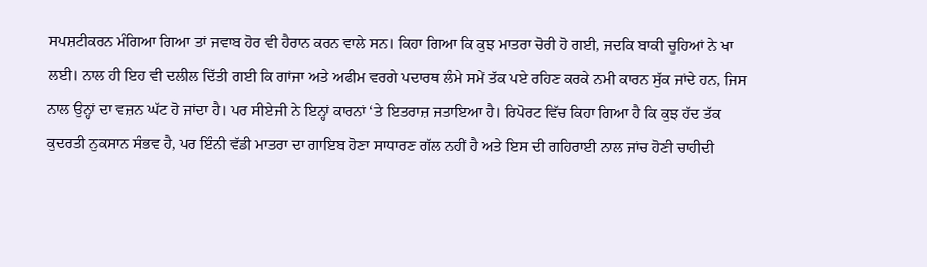ਸਪਸ਼ਟੀਕਰਨ ਮੰਗਿਆ ਗਿਆ ਤਾਂ ਜਵਾਬ ਹੋਰ ਵੀ ਹੈਰਾਨ ਕਰਨ ਵਾਲੇ ਸਨ। ਕਿਹਾ ਗਿਆ ਕਿ ਕੁਝ ਮਾਤਰਾ ਚੋਰੀ ਹੋ ਗਈ, ਜਦਕਿ ਬਾਕੀ ਚੂਹਿਆਂ ਨੇ ਖਾ ਲਈ। ਨਾਲ ਹੀ ਇਹ ਵੀ ਦਲੀਲ ਦਿੱਤੀ ਗਈ ਕਿ ਗਾਂਜਾ ਅਤੇ ਅਫੀਮ ਵਰਗੇ ਪਦਾਰਥ ਲੰਮੇ ਸਮੇਂ ਤੱਕ ਪਏ ਰਹਿਣ ਕਰਕੇ ਨਮੀ ਕਾਰਨ ਸੁੱਕ ਜਾਂਦੇ ਹਨ, ਜਿਸ ਨਾਲ ਉਨ੍ਹਾਂ ਦਾ ਵਜ਼ਨ ਘੱਟ ਹੋ ਜਾਂਦਾ ਹੈ। ਪਰ ਸੀਏਜੀ ਨੇ ਇਨ੍ਹਾਂ ਕਾਰਨਾਂ ‘ਤੇ ਇਤਰਾਜ਼ ਜਤਾਇਆ ਹੈ। ਰਿਪੋਰਟ ਵਿੱਚ ਕਿਹਾ ਗਿਆ ਹੈ ਕਿ ਕੁਝ ਹੱਦ ਤੱਕ ਕੁਦਰਤੀ ਨੁਕਸਾਨ ਸੰਭਵ ਹੈ, ਪਰ ਇੰਨੀ ਵੱਡੀ ਮਾਤਰਾ ਦਾ ਗਾਇਬ ਹੋਣਾ ਸਾਧਾਰਣ ਗੱਲ ਨਹੀਂ ਹੈ ਅਤੇ ਇਸ ਦੀ ਗਹਿਰਾਈ ਨਾਲ ਜਾਂਚ ਹੋਣੀ ਚਾਹੀਦੀ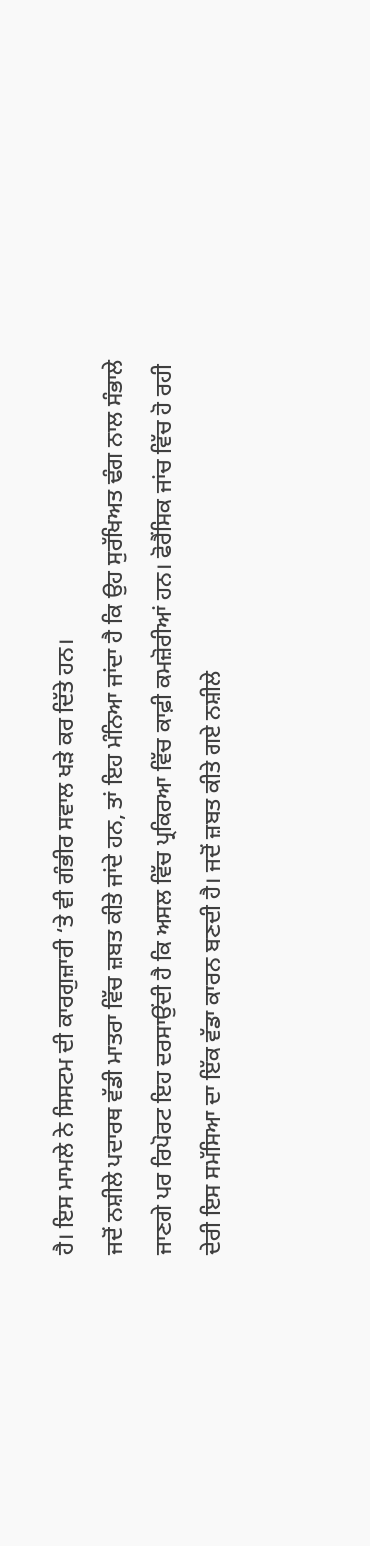ਹੈ। ਇਸ ਮਾਮਲੇ ਨੇ ਸਿਸਟਮ ਦੀ ਕਾਰਗੁਜ਼ਾਰੀ ‘ਤੇ ਵੀ ਗੰਭੀਰ ਸਵਾਲ ਖੜੇ ਕਰ ਦਿੱਤੇ ਹਨ।
ਜਦੋਂ ਨਸ਼ੀਲੇ ਪਦਾਰਥ ਵੱਡੀ ਮਾਤਰਾ ਵਿੱਚ ਜ਼ਬਤ ਕੀਤੇ ਜਾਂਦੇ ਹਨ, ਤਾਂ ਇਹ ਮੰਨਿਆ ਜਾਂਦਾ ਹੈ ਕਿ ਉਹ ਸੁਰੱਖਿਅਤ ਢੰਗ ਨਾਲ ਸੰਭਾਲੇ ਜਾਣਗੇ ਪਰ ਰਿਪੋਰਟ ਇਹ ਦਰਸਾਉਂਦੀ ਹੈ ਕਿ ਅਸਲ ਵਿੱਚ ਪ੍ਰਕਿਰਆ ਵਿੱਚ ਕਾਫ਼ੀ ਕਮਜ਼ੋਰੀਆਂ ਹਨ। ਫੋਰੈਂਸਿਕ ਜਾਂਚ ਵਿੱਚ ਹੋ ਰਹੀ ਦੇਰੀ ਇਸ ਸਮੱਸਿਆ ਦਾ ਇੱਕ ਵੱਡਾ ਕਾਰਨ ਬਣਦੀ ਹੈ। ਜਦੋਂ ਜ਼ਬਤ ਕੀਤੇ ਗਏ ਨਸ਼ੀਲੇ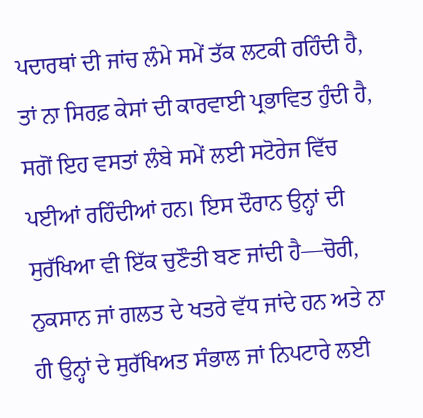ਪਦਾਰਥਾਂ ਦੀ ਜਾਂਚ ਲੰਮੇ ਸਮੇਂ ਤੱਕ ਲਟਕੀ ਰਹਿੰਦੀ ਹੈ, ਤਾਂ ਨਾ ਸਿਰਫ਼ ਕੇਸਾਂ ਦੀ ਕਾਰਵਾਈ ਪ੍ਰਭਾਵਿਤ ਹੁੰਦੀ ਹੈ, ਸਗੋਂ ਇਹ ਵਸਤਾਂ ਲੰਬੇ ਸਮੇਂ ਲਈ ਸਟੋਰੇਜ ਵਿੱਚ ਪਈਆਂ ਰਹਿੰਦੀਆਂ ਹਨ। ਇਸ ਦੌਰਾਨ ਉਨ੍ਹਾਂ ਦੀ ਸੁਰੱਖਿਆ ਵੀ ਇੱਕ ਚੁਣੌਤੀ ਬਣ ਜਾਂਦੀ ਹੈ—ਚੋਰੀ, ਨੁਕਸਾਨ ਜਾਂ ਗਲਤ ਦੇ ਖਤਰੇ ਵੱਧ ਜਾਂਦੇ ਹਨ ਅਤੇ ਨਾ ਹੀ ਉਨ੍ਹਾਂ ਦੇ ਸੁਰੱਖਿਅਤ ਸੰਭਾਲ ਜਾਂ ਨਿਪਟਾਰੇ ਲਈ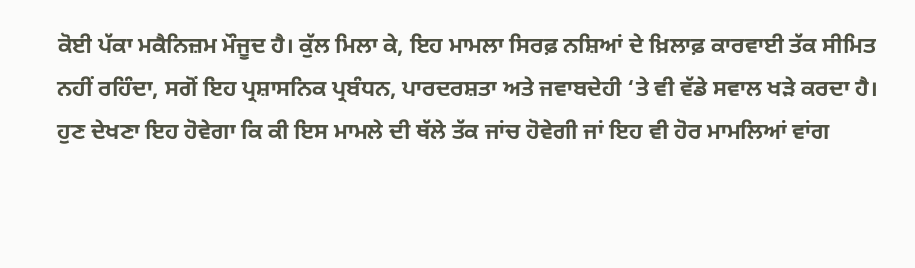ਕੋਈ ਪੱਕਾ ਮਕੈਨਿਜ਼ਮ ਮੌਜੂਦ ਹੈ। ਕੁੱਲ ਮਿਲਾ ਕੇ, ਇਹ ਮਾਮਲਾ ਸਿਰਫ਼ ਨਸ਼ਿਆਂ ਦੇ ਖ਼ਿਲਾਫ਼ ਕਾਰਵਾਈ ਤੱਕ ਸੀਮਿਤ ਨਹੀਂ ਰਹਿੰਦਾ, ਸਗੋਂ ਇਹ ਪ੍ਰਸ਼ਾਸਨਿਕ ਪ੍ਰਬੰਧਨ, ਪਾਰਦਰਸ਼ਤਾ ਅਤੇ ਜਵਾਬਦੇਹੀ ‘ਤੇ ਵੀ ਵੱਡੇ ਸਵਾਲ ਖੜੇ ਕਰਦਾ ਹੈ। ਹੁਣ ਦੇਖਣਾ ਇਹ ਹੋਵੇਗਾ ਕਿ ਕੀ ਇਸ ਮਾਮਲੇ ਦੀ ਥੱਲੇ ਤੱਕ ਜਾਂਚ ਹੋਵੇਗੀ ਜਾਂ ਇਹ ਵੀ ਹੋਰ ਮਾਮਲਿਆਂ ਵਾਂਗ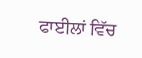ਫਾਈਲਾਂ ਵਿੱਚ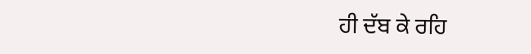ਹੀ ਦੱਬ ਕੇ ਰਹਿ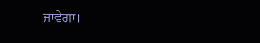ਜਾਵੇਗਾ।